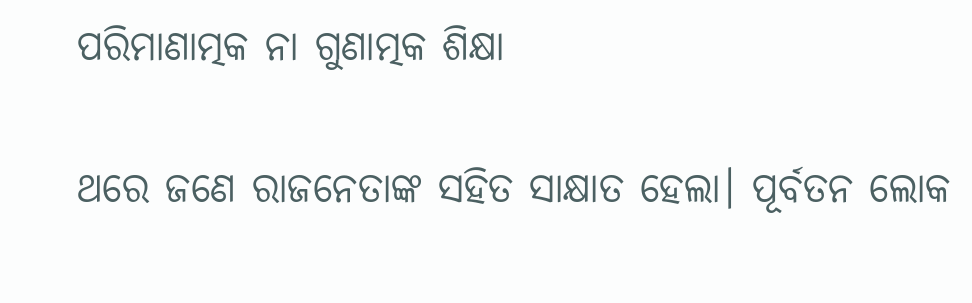ପରିମାଣାତ୍ମକ ନା ଗୁଣାତ୍ମକ ଶିକ୍ଷା

ଥରେ ଜଣେ ରାଜନେତାଙ୍କ ସହିତ ସାକ୍ଷାତ ହେଲା। ପୂର୍ବତନ ଲୋକ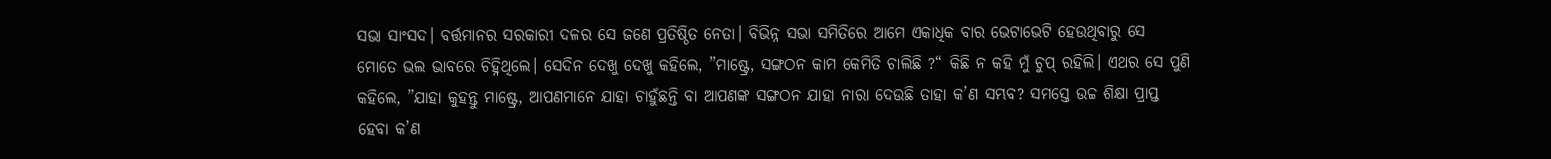ସଭା ସାଂସଦ। ବର୍ତ୍ତମାନର ସରକାରୀ ଦଳର ସେ ଜଣେ ପ୍ରତିଷ୍ଠିତ ନେତା। ବିଭିନ୍ନ ସଭା ସମିତିରେ ଆମେ ଏକାଧିକ ବାର ଭେଟାଭେଟି ହେଉଥିବାରୁ ସେ ମୋତେ ଭଲ ଭାବରେ ଚିହ୍ନିଥିଲେ। ସେଦିନ ଦେଖୁ ଦେଖୁ କହିଲେ, ”ମାଷ୍ଟ୍ରେ, ସଙ୍ଗଠନ କାମ କେମିତି ଚାଲିଛି ?“ କିଛି ନ କହି ମୁଁ ଚୁପ୍‌ ରହିଲି। ଏଥର ସେ ପୁଣି କହିଲେ, ”ଯାହା କୁହନ୍ତୁ ମାଷ୍ଟ୍ରେ, ଆପଣମାନେ ଯାହା ଚାହୁଁଛନ୍ତି ବା ଆପଣଙ୍କ ସଙ୍ଗଠନ ଯାହା ନାରା ଦେଉଛି ତାହା କ’ଣ ସମ୍ଭବ? ସମସ୍ତେ ଉଚ୍ଚ ଶିକ୍ଷା ପ୍ରାପ୍ତ ହେବା କ’ଣ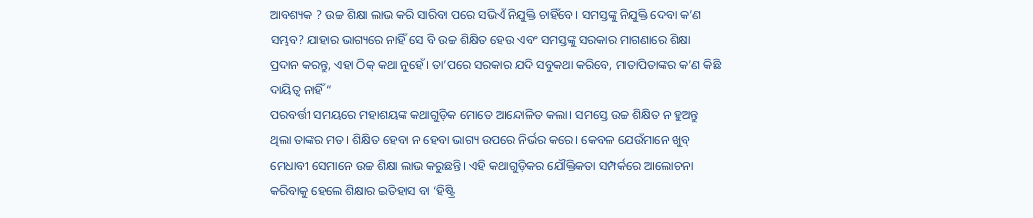ଆବଶ୍ୟକ ? ଉଚ୍ଚ ଶିକ୍ଷା ଲାଭ କରି ସାରିବା ପରେ ସଭିଏଁ ନିଯୁକ୍ତି ଚାହିଁବେ। ସମସ୍ତଙ୍କୁ ନିଯୁକ୍ତି ଦେବା କ’ଣ ସମ୍ଭବ? ଯାହାର ଭାଗ୍ୟରେ ନାହିଁ ସେ ବି ଉଚ୍ଚ ଶିକ୍ଷିତ ହେଉ ଏବଂ ସମସ୍ତଙ୍କୁ ସରକାର ମାଗଣାରେ ଶିକ୍ଷା ପ୍ରଦାନ କରନ୍ତୁ, ଏହା ଠିକ୍‌ କଥା ନୁହେଁ। ତା’ପରେ ସରକାର ଯଦି ସବୁକଥା କରିବେ, ମାତାପିତାଙ୍କର କ’ଣ କିଛି ଦାୟିତ୍ୱ ନାହିଁ “
ପରବର୍ତ୍ତୀ ସମୟରେ ମହାଶୟଙ୍କ କଥାଗୁଡ଼ିକ ମୋତେ ଆନ୍ଦୋଳିତ କଲା। ସମସ୍ତେ ଉଚ୍ଚ ଶିକ୍ଷିତ ନ ହୁଅନ୍ତୁ ଥିଲା ତାଙ୍କର ମତ। ଶିକ୍ଷିତ ହେବା ନ ହେବା ଭାଗ୍ୟ ଉପରେ ନିର୍ଭର କରେ। କେବଳ ଯେଉଁମାନେ ଖୁବ୍‌ ମେଧାବୀ ସେମାନେ ଉଚ୍ଚ ଶିକ୍ଷା ଲାଭ କରୁଛନ୍ତି। ଏହି କଥାଗୁଡ଼ିକର ଯୌକ୍ତିକତା ସମ୍ପର୍କରେ ଆଲୋଚନା କରିବାକୁ ହେଲେ ଶିକ୍ଷାର ଇତିହାସ ବା ‘ହିଷ୍ଟ୍ରି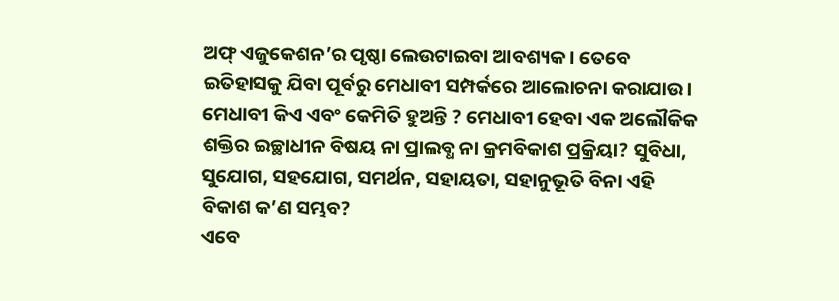ଅଫ୍‌ ଏଜୁକେଶନ’ର ପୃଷ୍ଠା ଲେଉଟାଇବା ଆବଶ୍ୟକ। ତେବେ ଇତିହାସକୁ ଯିବା ପୂର୍ବରୁ ମେଧାବୀ ସମ୍ପର୍କରେ ଆଲୋଚନା କରାଯାଉ। ମେଧାବୀ କିଏ ଏବଂ କେମିତି ହୁଅନ୍ତି ? ମେଧାବୀ ହେବା ଏକ ଅଲୌକିକ ଶକ୍ତିର ଇଚ୍ଛାଧୀନ ବିଷୟ ନା ପ୍ରାଲବ୍ଧ ନା କ୍ରମବିକାଶ ପ୍ରକ୍ରିୟା? ସୁବିଧା, ସୁଯୋଗ, ସହଯୋଗ, ସମର୍ଥନ, ସହାୟତା, ସହାନୁଭୂତି ବିନା ଏହି ବିକାଶ କ’ଣ ସମ୍ଭବ?
ଏବେ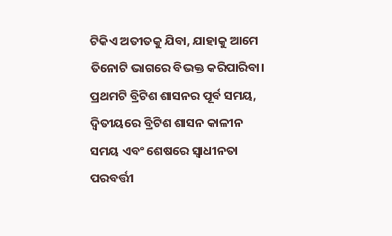ଟିକିଏ ଅତୀତକୁ ଯିବା, ଯାହାକୁ ଆମେ ତିନୋଟି ଭାଗରେ ବିଭକ୍ତ କରିପାରିବା। ପ୍ରଥମଟି ବ୍ରିଟିଶ ଶାସନର ପୂର୍ବ ସମୟ, ଦ୍ୱିତୀୟରେ ବ୍ରିଟିଶ ଶାସନ କାଳୀନ ସମୟ ଏବଂ ଶେଷରେ ସ୍ବାଧୀନତା ପରବର୍ତ୍ତୀ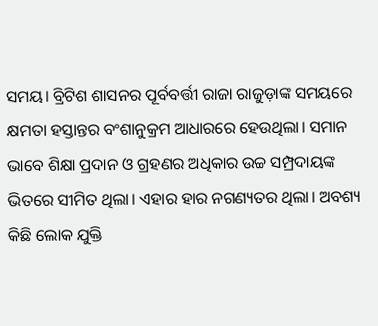ସମୟ। ବ୍ରିଟିଶ ଶାସନର ପୂର୍ବବର୍ତ୍ତୀ ରାଜା ରାଜୁଡ଼ାଙ୍କ ସମୟରେ କ୍ଷମତା ହସ୍ତାନ୍ତର ବଂଶାନୁକ୍ରମ ଆଧାରରେ ହେଉଥିଲା। ସମାନ ଭାବେ ଶିକ୍ଷା ପ୍ରଦାନ ଓ ଗ୍ରହଣର ଅଧିକାର ଉଚ୍ଚ ସମ୍ପ୍ରଦାୟଙ୍କ ଭିତରେ ସୀମିତ ଥିଲା। ଏହାର ହାର ନଗଣ୍ୟତର ଥିଲା। ଅବଶ୍ୟ କିଛି ଲୋକ ଯୁକ୍ତି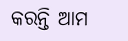କରନ୍ତି ଆମ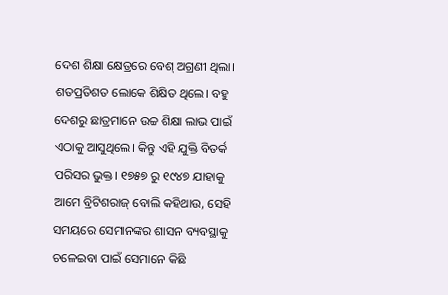ଦେଶ ଶିକ୍ଷା କ୍ଷେତ୍ରରେ ବେଶ୍‌ ଅଗ୍ରଣୀ ଥିଲା। ଶତପ୍ରତିଶତ ଲୋକେ ଶିକ୍ଷିତ ଥିଲେ। ବହୁ ଦେଶରୁ ଛାତ୍ରମାନେ ଉଚ୍ଚ ଶିକ୍ଷା ଲାଭ ପାଇଁ ଏଠାକୁ ଆସୁଥିଲେ। କିନ୍ତୁ ଏହି ଯୁକ୍ତି ବିତର୍କ ପରିସର ଭୁକ୍ତ। ୧୭୫୭ ରୁ ୧୯୪୭ ଯାହାକୁ ଆମେ ବ୍ରିଟିଶରାଜ୍‌ ବୋଲି କହିଥାଉ, ସେହି ସମୟରେ ସେମାନଙ୍କର ଶାସନ ବ୍ୟବସ୍ଥାକୁ ଚଳେଇବା ପାଇଁ ସେମାନେ କିଛି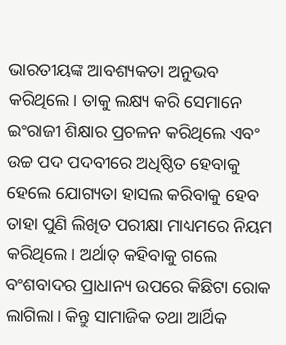ଭାରତୀୟଙ୍କ ଆବଶ୍ୟକତା ଅନୁଭବ କରିଥିଲେ। ତାକୁ ଲକ୍ଷ୍ୟ କରି ସେମାନେ ଇଂରାଜୀ ଶିକ୍ଷାର ପ୍ରଚଳନ କରିଥିଲେ ଏବଂ ଉଚ୍ଚ ପଦ ପଦବୀରେ ଅଧିଷ୍ଠିତ ହେବାକୁ ହେଲେ ଯୋଗ୍ୟତା ହାସଲ କରିବାକୁ ହେବ ତାହା ପୁଣି ଲିଖିତ ପରୀକ୍ଷା ମାଧ୍ୟମରେ ନିୟମ କରିଥିଲେ। ଅର୍ଥାତ୍‌ କହିବାକୁ ଗଲେ ବଂଶବାଦର ପ୍ରାଧାନ୍ୟ ଉପରେ କିଛିଟା ରୋକ ଲାଗିଲା। କିନ୍ତୁ ସାମାଜିକ ତଥା ଆର୍ଥିକ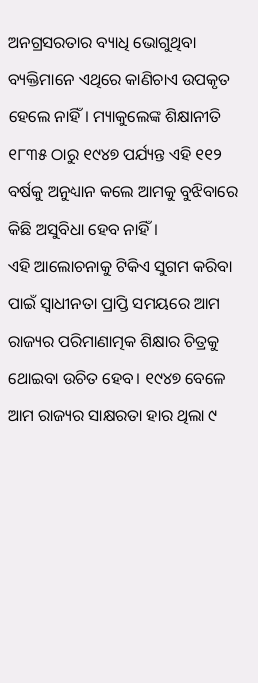ଅନଗ୍ରସରତାର ବ୍ୟାଧି ଭୋଗୁଥିବା ବ୍ୟକ୍ତିମାନେ ଏଥିରେ କାଣିଚାଏ ଉପକୃତ ହେଲେ ନାହିଁ। ମ୍ୟାକୁଲେଙ୍କ ଶିକ୍ଷାନୀତି ୧୮୩୫ ଠାରୁ ୧୯୪୭ ପର୍ଯ୍ୟନ୍ତ ଏହି ୧୧୨ ବର୍ଷକୁ ଅନୁଧ୍ୟାନ କଲେ ଆମକୁ ବୁଝିବାରେ କିଛି ଅସୁବିଧା ହେବ ନାହିଁ।
ଏହି ଆଲୋଚନାକୁ ଟିକିଏ ସୁଗମ କରିବା ପାଇଁ ସ୍ବାଧୀନତା ପ୍ରାପ୍ତି ସମୟରେ ଆମ ରାଜ୍ୟର ପରିମାଣାତ୍ମକ ଶିକ୍ଷାର ଚିତ୍ରକୁ ଥୋଇବା ଉଚିତ ହେବ। ୧୯୪୭ ବେଳେ ଆମ ରାଜ୍ୟର ସାକ୍ଷରତା ହାର ଥିଲା ୯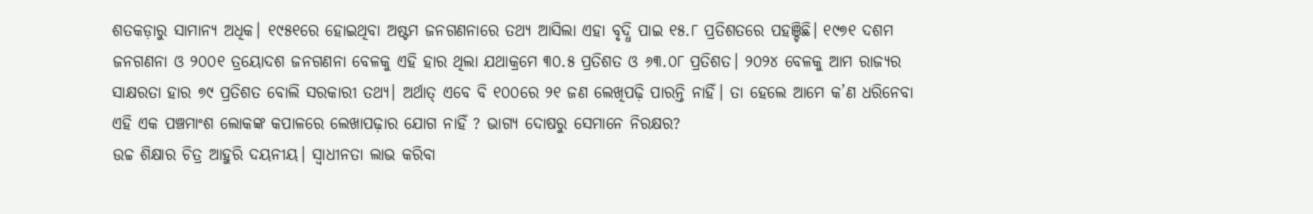ଶତକଡ଼ାରୁ ସାମାନ୍ୟ ଅଧିକ। ୧୯୫୧ରେ ହୋଇଥିବା ଅଷ୍ଟମ ଜନଗଣନାରେ ତଥ୍ୟ ଆସିଲା ଏହା ବୃଦ୍ଧି ପାଇ ୧୫.୮ ପ୍ରତିଶତରେ ପହଞ୍ଚିଛି। ୧୯୭୧ ଦଶମ ଜନଗଣନା ଓ ୨୦୦୧ ତ୍ରୟୋଦଶ ଜନଗଣନା ବେଳକୁ ଏହି ହାର ଥିଲା ଯଥାକ୍ରମେ ୩୦.୫ ପ୍ରତିଶତ ଓ ୬୩.୦୮ ପ୍ରତିଶତ। ୨୦୨୪ ବେଳକୁ ଆମ ରାଜ୍ୟର ସାକ୍ଷରତା ହାର ୭୯ ପ୍ରତିଶତ ବୋଲି ସରକାରୀ ତଥ୍ୟ। ଅର୍ଥାତ୍‌ ଏବେ ବି ୧୦୦ରେ ୨୧ ଜଣ ଲେଖିପଢ଼ି ପାରନ୍ତି ନାହିଁ। ତା ହେଲେ ଆମେ କ’ଣ ଧରିନେବା ଏହି ଏକ ପଞ୍ଚମାଂଶ ଲୋକଙ୍କ କପାଳରେ ଲେଖାପଢ଼ାର ଯୋଗ ନାହିଁ ? ଭାଗ୍ୟ ଦୋଷରୁ ସେମାନେ ନିରକ୍ଷର?
ଉଚ୍ଚ ଶିକ୍ଷାର ଚିତ୍ର ଆହୁରି ଦୟନୀୟ। ସ୍ବାଧୀନତା ଲାଭ କରିବା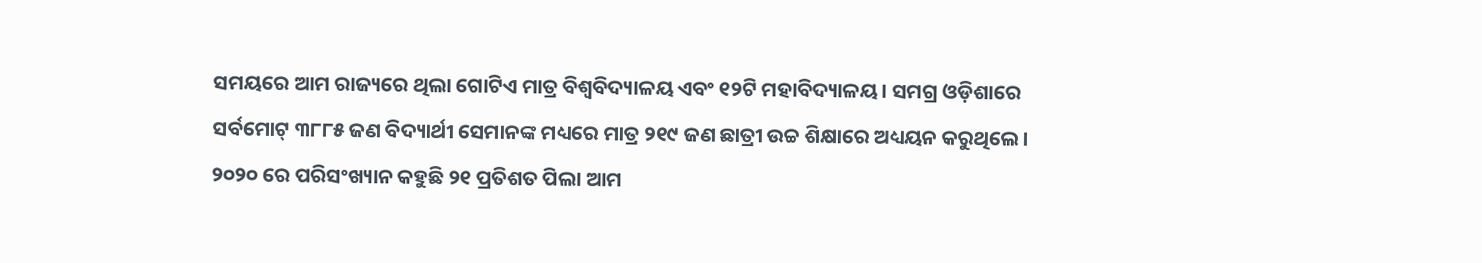ସମୟରେ ଆମ ରାଜ୍ୟରେ ଥିଲା ଗୋଟିଏ ମାତ୍ର ବିଶ୍ୱବିଦ୍ୟାଳୟ ଏବଂ ୧୨ଟି ମହାବିଦ୍ୟାଳୟ। ସମଗ୍ର ଓଡ଼ିଶାରେ ସର୍ବମୋଟ୍‌ ୩୮୮୫ ଜଣ ବିଦ୍ୟାର୍ଥୀ ସେମାନଙ୍କ ମଧ୍ୟରେ ମାତ୍ର ୨୧୯ ଜଣ ଛାତ୍ରୀ ଉଚ୍ଚ ଶିକ୍ଷାରେ ଅଧ୍ୟୟନ କରୁଥିଲେ। ୨୦୨୦ ରେ ପରିସଂଖ୍ୟାନ କହୁଛି ୨୧ ପ୍ରତିଶତ ପିଲା ଆମ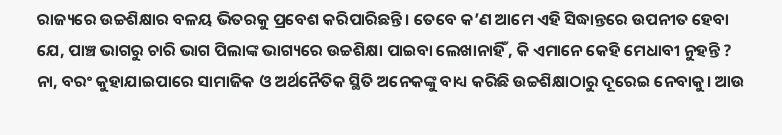ରାଜ୍ୟରେ ଉଚ୍ଚଶିକ୍ଷାର ବଳୟ ଭିତରକୁ ପ୍ରବେଶ କରିପାରିଛନ୍ତି। ତେବେ କ’ଣ ଆମେ ଏହି ସିଦ୍ଧାନ୍ତରେ ଉପନୀତ ହେବା ଯେ, ପାଞ୍ଚ ଭାଗରୁ ଚାରି ଭାଗ ପିଲାଙ୍କ ଭାଗ୍ୟରେ ଉଚ୍ଚଶିକ୍ଷା ପାଇବା ଲେଖାନାହିଁ , କି ଏମାନେ କେହି ମେଧାବୀ ନୁହନ୍ତି ? ନା, ବରଂ କୁହାଯାଇପାରେ ସାମାଜିକ ଓ ଅର୍ଥନୈତିକ ସ୍ଥିତି ଅନେକଙ୍କୁ ବାଧ୍ୟ କରିଛି ଉଚ୍ଚଶିକ୍ଷାଠାରୁ ଦୂରେଇ ନେବାକୁ। ଆଉ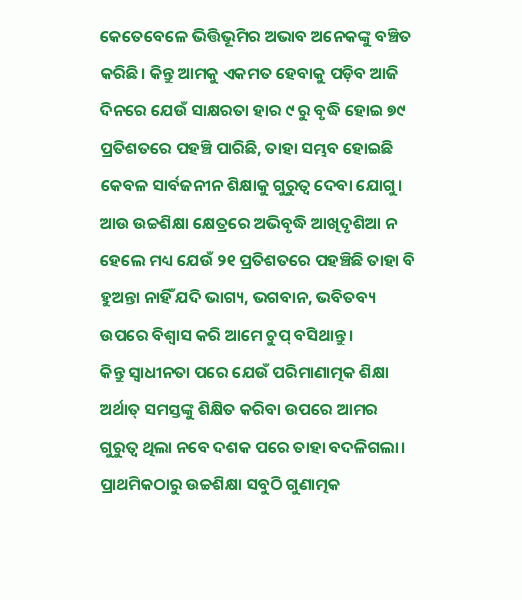କେତେବେଳେ ଭିତ୍ତିଭୂମିର ଅଭାବ ଅନେକଙ୍କୁ ବଞ୍ଚିତ କରିଛି। କିନ୍ତୁ ଆମକୁ ଏକମତ ହେବାକୁ ପଡ଼ିବ ଆଜି ଦିନରେ ଯେଉଁ ସାକ୍ଷରତା ହାର ୯ ରୁ ବୃଦ୍ଧି ହୋଇ ୭୯ ପ୍ରତିଶତରେ ପହଞ୍ଚି ପାରିଛି, ତାହା ସମ୍ଭବ ହୋଇଛି କେବଳ ସାର୍ବଜନୀନ ଶିକ୍ଷାକୁ ଗୁରୁତ୍ୱ ଦେବା ଯୋଗୁ। ଆଉ ଉଚ୍ଚଶିକ୍ଷା କ୍ଷେତ୍ରରେ ଅଭିବୃଦ୍ଧି ଆଖିଦୃଶିଆ ନ ହେଲେ ମଧ୍ୟ ଯେଉଁ ୨୧ ପ୍ରତିଶତରେ ପହଞ୍ଚିଛି ତାହା ବି ହୁଅନ୍ତା ନାହିଁ ଯଦି ଭାଗ୍ୟ, ଭଗବାନ, ଭବିତବ୍ୟ ଉପରେ ବିଶ୍ୱାସ କରି ଆମେ ଚୁପ୍‌ ବସିଥାନ୍ତୁ।
କିନ୍ତୁ ସ୍ବାଧୀନତା ପରେ ଯେଉଁ ପରିମାଣାତ୍ମକ ଶିକ୍ଷା ଅର୍ଥାତ୍‌ ସମସ୍ତଙ୍କୁ ଶିକ୍ଷିତ କରିବା ଉପରେ ଆମର ଗୁରୁତ୍ୱ ଥିଲା ନବେ ଦଶକ ପରେ ତାହା ବଦଳିଗଲା। ପ୍ରାଥମିକଠାରୁ ଉଚ୍ଚଶିକ୍ଷା ସବୁଠି ଗୁଣାତ୍ମକ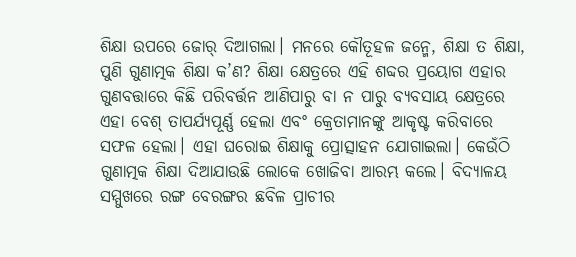ଶିକ୍ଷା ଉପରେ ଜୋର୍‌ ଦିଆଗଲା। ମନରେ କୌତୂହଳ ଜନ୍ମେ, ଶିକ୍ଷା ତ ଶିକ୍ଷା, ପୁଣି ଗୁଣାତ୍ମକ ଶିକ୍ଷା କ’ଣ? ଶିକ୍ଷା କ୍ଷେତ୍ରରେ ଏହି ଶବ୍ଦର ପ୍ରୟୋଗ ଏହାର ଗୁଣବତ୍ତାରେ କିଛି ପରିବର୍ତ୍ତନ ଆଣିପାରୁ ବା ନ ପାରୁ ବ୍ୟବସାୟ କ୍ଷେତ୍ରରେ ଏହା ବେଶ୍‌ ତାପର୍ଯ୍ୟପୂର୍ଣ୍ଣ ହେଲା ଏବଂ କ୍ରେତାମାନଙ୍କୁ ଆକୃଷ୍ଟ କରିବାରେ ସଫଳ ହେଲା। ଏହା ଘରୋଇ ଶିକ୍ଷାକୁ ପ୍ରୋତ୍ସାହନ ଯୋଗାଇଲା। କେଉଁଠି ଗୁଣାତ୍ମକ ଶିକ୍ଷା ଦିଆଯାଉଛି ଲୋକେ ଖୋଜିବା ଆରମ୍ଭ କଲେ। ବିଦ୍ୟାଳୟ ସମ୍ମୁଖରେ ରଙ୍ଗ ବେରଙ୍ଗର ଛବିଳ ପ୍ରାଚୀର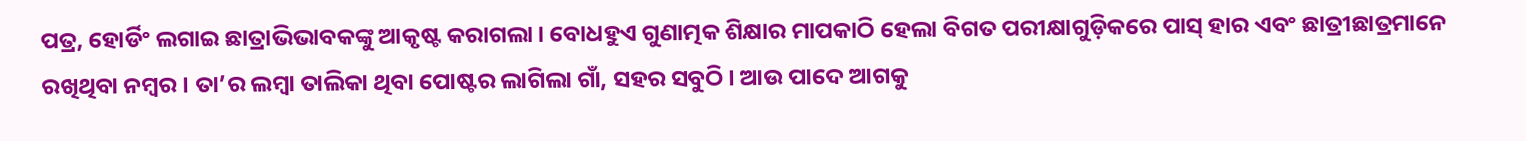ପତ୍ର, ହୋର୍ଡିଂ ଲଗାଇ ଛାତ୍ରାଭିଭାବକଙ୍କୁ ଆକୃଷ୍ଟ କରାଗଲା। ବୋଧହୁଏ ଗୁଣାତ୍ମକ ଶିକ୍ଷାର ମାପକାଠି ହେଲା ବିଗତ ପରୀକ୍ଷାଗୁଡ଼ିକରେ ପାସ୍‌ ହାର ଏବଂ ଛାତ୍ରୀଛାତ୍ରମାନେ ରଖିଥିବା ନମ୍ବର। ତା’ର ଲମ୍ବା ତାଲିକା ଥିବା ପୋଷ୍ଟର ଲାଗିଲା ଗାଁ, ସହର ସବୁଠି। ଆଉ ପାଦେ ଆଗକୁ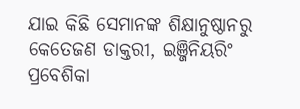ଯାଇ କିଛି ସେମାନଙ୍କ ଶିକ୍ଷାନୁଷ୍ଠାନରୁ କେତେଜଣ ଡାକ୍ତରୀ, ଇଞ୍ଜିନିୟରିଂ ପ୍ରବେଶିକା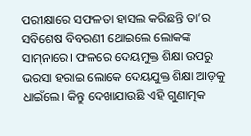ପରୀକ୍ଷାରେ ସଫଳତା ହାସଲ କରିଛନ୍ତି ତା’ର ସବିଶେଷ ବିବରଣୀ ଥୋଇଲେ ଲୋକଙ୍କ ସାମ୍‌ନାରେ। ଫଳରେ ଦେୟମୁକ୍ତ ଶିକ୍ଷା ଉପରୁ ଭରସା ହରାଇ ଲୋକେ ଦେୟଯୁକ୍ତ ଶିକ୍ଷା ଆଡ଼କୁ ଧାଇଁଲେ। କିନ୍ତୁ ଦେଖାଯାଉଛି ଏହି ଗୁଣାତ୍ମକ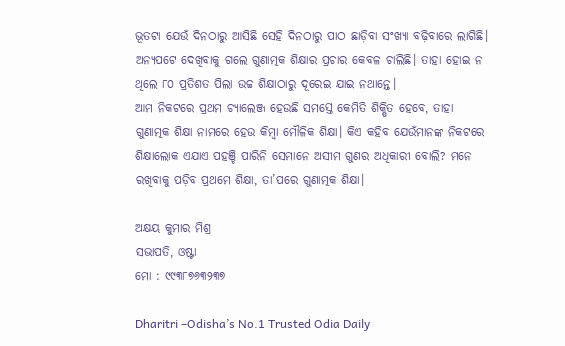ଭୂତଟା ଯେଉଁ ଦିନଠାରୁ ଆସିଛି ସେହି ଦିନଠାରୁ ପାଠ ଛାଡ଼ିବା ସଂଖ୍ୟା ବଢ଼ିବାରେ ଲାଗିଛି। ଅନ୍ୟପଟେ ଦେଖିବାକୁ ଗଲେ ଗୁଣାତ୍ମକ ଶିକ୍ଷାର ପ୍ରଚାର କେବଳ ଚାଲିଛି। ତାହା ହୋଇ ନ ଥିଲେ ୮୦ ପ୍ରତିଶତ ପିଲା ଉଚ୍ଚ ଶିକ୍ଷାଠାରୁ ଦୂରେଇ ଯାଇ ନଥାନ୍ତେ।
ଆମ ନିକଟରେ ପ୍ରଥମ ଚ୍ୟାଲେଞ୍ଜ ହେଉଛି ସମସ୍ତେ କେମିତି ଶିକ୍ଷିତ ହେବେ, ତାହା ଗୁଣାତ୍ମକ ଶିକ୍ଷା ନାମରେ ହେଉ କିମ୍ବା ମୌଳିକ ଶିକ୍ଷା। କିଏ କହିବ ଯେଉଁମାନଙ୍କ ନିକଟରେ ଶିକ୍ଷାଲୋକ ଏଯାଏ ପହଞ୍ଚି ପାରିନି ସେମାନେ ଅସୀମ ଗୁଣର ଅଧିକାରୀ ବୋଲି? ମନେ ରଖିବାକୁ ପଡ଼ିବ ପ୍ରଥମେ ଶିକ୍ଷା, ତା’ପରେ ଗୁଣାତ୍ମକ ଶିକ୍ଷା।

ଅକ୍ଷୟ କୁମାର ମିଶ୍ର
ସଭାପତି, ଓଷ୍ଟା
ମୋ : ୯୯୩୮୭୬୩୨୩୭

Dharitri –Odisha’s No.1 Trusted Odia Daily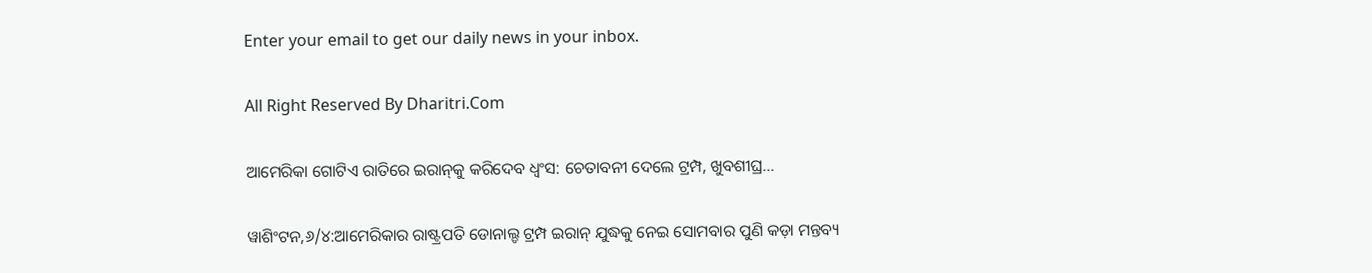Enter your email to get our daily news in your inbox.

All Right Reserved By Dharitri.Com

ଆମେରିକା ଗୋଟିଏ ରାତିରେ ଇରାନ୍‌କୁ କରିଦେବ ଧ୍ୱଂସ: ଚେତାବନୀ ଦେଲେ ଟ୍ରମ୍ପ, ଖୁବଶୀଘ୍ର…

ୱାଶିଂଟନ,୬/୪:ଆମେରିକାର ରାଷ୍ଟ୍ରପତି ଡୋନାଲ୍ଡ ଟ୍ରମ୍ପ ଇରାନ୍ ଯୁଦ୍ଧକୁ ନେଇ ସୋମବାର ପୁଣି କଡ଼ା ମନ୍ତବ୍ୟ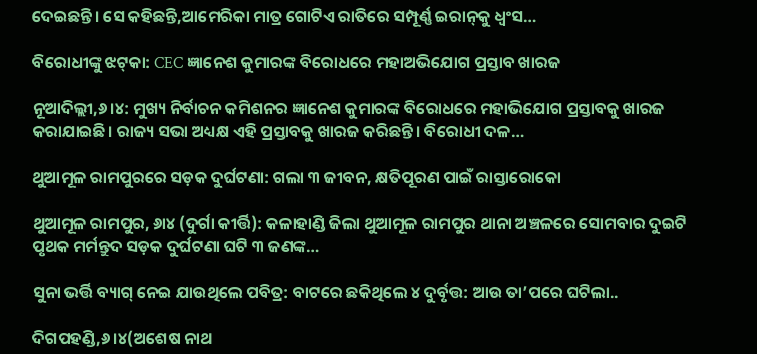ଦେଇଛନ୍ତି। ସେ କହିଛନ୍ତି,ଆମେରିକା ମାତ୍ର ଗୋଟିଏ ରାତିରେ ସମ୍ପୂର୍ଣ୍ଣ ଇରାନ୍‌କୁ ଧ୍ୱଂସ…

ବିରୋଧୀଙ୍କୁ ଝଟ୍‌କା: CEC ଜ୍ଞାନେଶ କୁମାରଙ୍କ ବିରୋଧରେ ମହାଅଭିଯୋଗ ପ୍ରସ୍ତାବ ଖାରଜ

ନୂଆଦିଲ୍ଲୀ,୬।୪: ମୁଖ୍ୟ ନିର୍ବାଚନ କମିଶନର ଜ୍ଞାନେଶ କୁମାରଙ୍କ ବିରୋଧରେ ମହାଭିଯୋଗ ପ୍ରସ୍ତାବକୁ ଖାରଜ କରାଯାଇଛି। ରାଜ୍ୟ ସଭା ଅଧ୍ୟକ୍ଷ ଏହି ପ୍ରସ୍ତାବକୁ ଖାରଜ କରିଛନ୍ତି। ବିରୋଧୀ ଦଳ…

ଥୁଆମୂଳ ରାମପୁରରେ ସଡ଼କ ଦୁର୍ଘଟଣା: ଗଲା ୩ ଜୀବନ, କ୍ଷତିପୂରଣ ପାଇଁ ରାସ୍ତାରୋକୋ

ଥୁଆମୂଳ ରାମପୁର, ୬ା୪ (ଦୁର୍ଗା କୀର୍ତ୍ତି): କଳାହାଣ୍ଡି ଜିଲା ଥୁଆମୂଳ ରାମପୁର ଥାନା ଅଞ୍ଚଳରେ ସୋମବାର ଦୁଇଟି ପୃଥକ ମର୍ମନ୍ତୁଦ ସଡ଼କ ଦୁର୍ଘଟଣା ଘଟି ୩ ଜଣଙ୍କ…

ସୁନା ଭର୍ତ୍ତି ବ୍ୟାଗ୍‌ ନେଇ ଯାଉଥିଲେ ପବିତ୍ର: ବାଟରେ ଛକିଥିଲେ ୪ ଦୁର୍ବୃତ୍ତ: ଆଉ ତା’ପରେ ଘଟିଲା..

ଦିଗପହଣ୍ଡି,୬।୪(ଅଶେଷ ନାଥ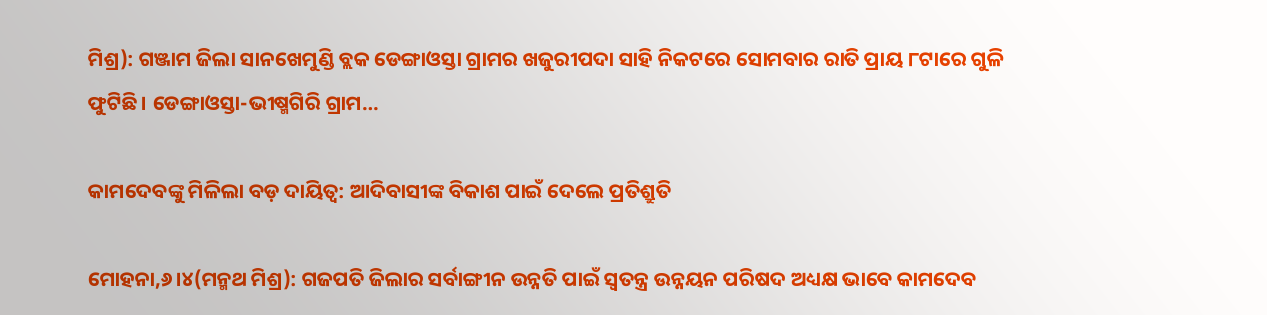ମିଶ୍ର): ଗଞ୍ଜାମ ଜିଲା ସାନଖେମୁଣ୍ଡି ବ୍ଲକ ଡେଙ୍ଗାଓସ୍ତା ଗ୍ରାମର ଖଜୁରୀପଦା ସାହି ନିକଟରେ ସୋମବାର ରାତି ପ୍ରାୟ ୮ଟାରେ ଗୁଳି ଫୁଟିଛି। ଡେଙ୍ଗାଓସ୍ତା-ଭୀଷ୍ମଗିରି ଗ୍ରାମ…

କାମଦେବଙ୍କୁ ମିଳିଲା ବଡ଼ ଦାୟିତ୍ୱ: ଆଦିବାସୀଙ୍କ ବିକାଶ ପାଇଁ ଦେଲେ ପ୍ରତିଶ୍ରୁତି

ମୋହନା,୬।୪(ମନ୍ମଥ ମିଶ୍ର): ଗଜପତି ଜିଲାର ସର୍ବାଙ୍ଗୀନ ଉନ୍ନତି ପାଇଁ ସ୍ବତନ୍ତ୍ର ଉନ୍ନୟନ ପରିଷଦ ଅଧ୍ୟକ୍ଷ ଭାବେ କାମଦେବ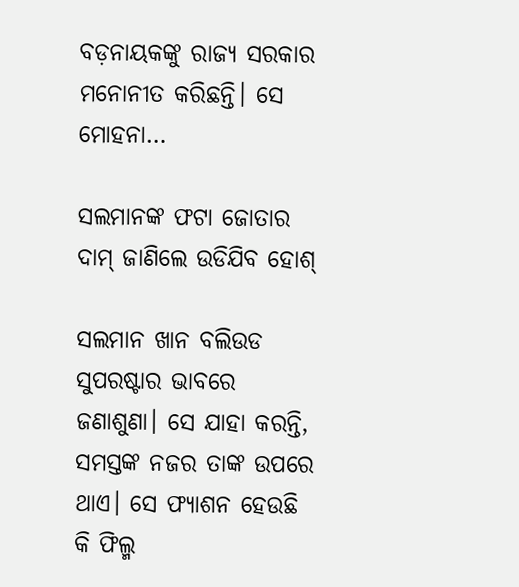ବଡ଼ନାୟକଙ୍କୁ ରାଜ୍ୟ ସରକାର ମନୋନୀତ କରିଛନ୍ତି। ସେ ମୋହନା…

ସଲମାନଙ୍କ ଫଟା ଜୋତାର ଦାମ୍‌ ଜାଣିଲେ ଉଡିଯିବ ହୋଶ୍‌

ସଲମାନ ଖାନ ବଲିଉଡ ସୁପରଷ୍ଟାର ଭାବରେ ଜଣାଶୁଣା। ସେ ଯାହା କରନ୍ତି, ସମସ୍ତଙ୍କ ନଜର ତାଙ୍କ ଉପରେ ଥାଏ। ସେ ଫ୍ୟାଶନ ହେଉଛି କି ଫିଲ୍ମ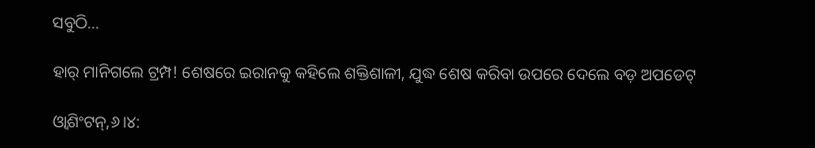ସବୁଠି…

ହାର୍‌ ମାନିଗଲେ ଟ୍ରମ୍ପ! ଶେଷରେ ଇରାନକୁ କହିଲେ ଶକ୍ତିଶାଳୀ, ଯୁଦ୍ଧ ଶେଷ କରିବା ଉପରେ ଦେଲେ ବଡ଼ ଅପଡେଟ୍‌

ଓ୍ବାଶିଂଟନ୍‌,୬।୪: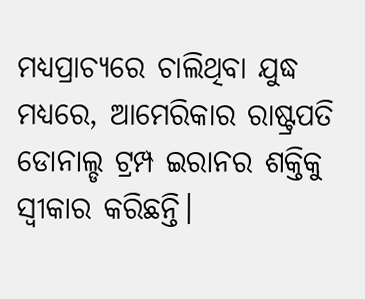ମଧ୍ୟପ୍ରାଚ୍ୟରେ ଚାଲିଥିବା ଯୁଦ୍ଧ ମଧ୍ୟରେ, ଆମେରିକାର ରାଷ୍ଟ୍ରପତି ଡୋନାଲ୍ଡ ଟ୍ରମ୍ପ ଇରାନର ଶକ୍ତିକୁ ସ୍ବୀକାର କରିଛନ୍ତି।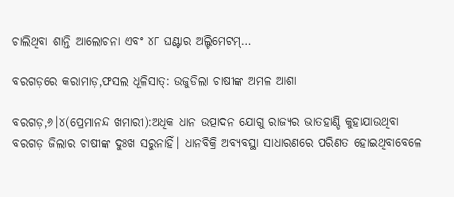ଚାଲିଥିବା ଶାନ୍ତି ଆଲୋଚନା ଏବଂ ୪୮ ଘଣ୍ଟାର ଅଲ୍ଟିମେଟମ୍‌…

ବରଗଡ଼ରେ କରାମାଡ଼,ଫସଲ ଧୂଳିସାତ୍‌: ଉଜୁଡିଲା ଚାଷୀଙ୍କ ଅମଳ ଆଶା

ବରଗଡ଼,୬।୪(ପ୍ରେମାନନ୍ଦ ଖମାରୀ):ଅଧିକ ଧାନ ଉତ୍ପାଦନ ଯୋଗୁ ରାଜ୍ୟର ଭାତହାଣ୍ଡି କୁହାଯାଉଥିବା ବରଗଡ଼ ଜିଲାର ଚାଷୀଙ୍କ ଦୁଃଖ ସରୁନାହିଁ। ଧାନବିକ୍ରି ଅବ୍ୟବସ୍ଥା ସାଧାରଣରେ ପରିଣତ ହୋଇଥିବାବେଳେ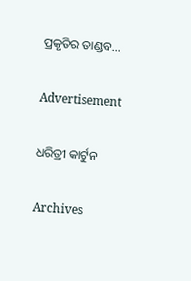ପ୍ରକୃତିର ତାଣ୍ଡବ…

Advertisement

ଧରିତ୍ରୀ କାର୍ଟୁନ

Archives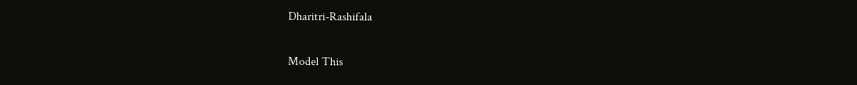Dharitri-Rashifala

Model This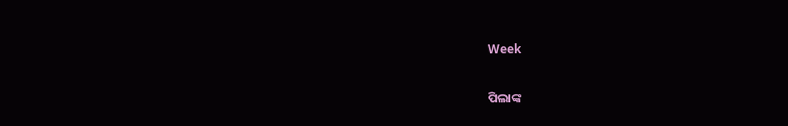Week

ପିଲାଙ୍କ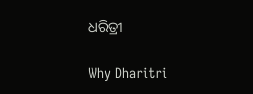ଧରିତ୍ରୀ

Why Dharitri